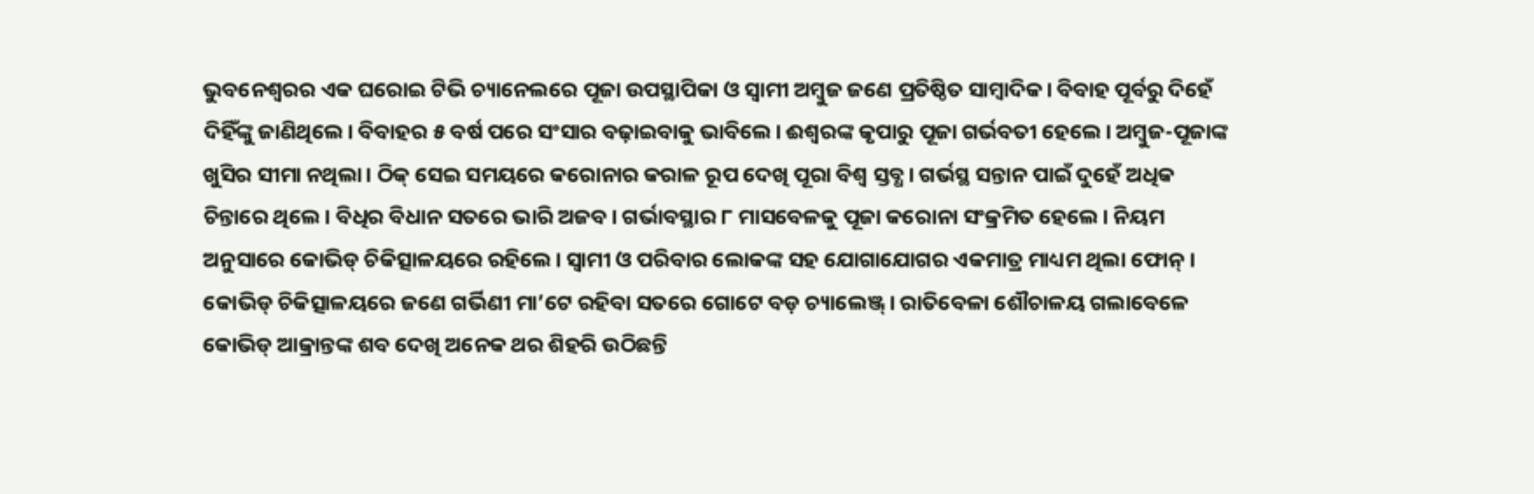ଭୁବନେଶ୍ବରର ଏକ ଘରୋଇ ଟିଭି ଚ୍ୟାନେଲରେ ପୂଜା ଉପସ୍ଥାପିକା ଓ ସ୍ବାମୀ ଅମ୍ବୁଜ ଜଣେ ପ୍ରତିଷ୍ଠିତ ସାମ୍ବାଦିକ। ବିବାହ ପୂର୍ବରୁ ଦିହେଁ ଦିହିଁଙ୍କୁ ଜାଣିଥିଲେ। ବିବାହର ୫ ବର୍ଷ ପରେ ସଂସାର ବଢ଼ାଇବାକୁ ଭାବିଲେ। ଈଶ୍ବରଙ୍କ କୃପାରୁ ପୂଜା ଗର୍ଭବତୀ ହେଲେ। ଅମ୍ବୁଜ-ପୂଜାଙ୍କ ଖୁସିର ସୀମା ନଥିଲା। ଠିକ୍ ସେଇ ସମୟରେ କରୋନାର କରାଳ ରୂପ ଦେଖି ପୂରା ବିଶ୍ବ ସ୍ତବ୍ଧ। ଗର୍ଭସ୍ଥ ସନ୍ତାନ ପାଇଁ ଦୁହେଁ ଅଧିକ ଚିନ୍ତାରେ ଥିଲେ। ବିଧିର ବିଧାନ ସତରେ ଭାରି ଅଜବ। ଗର୍ଭାବସ୍ଥାର ୮ ମାସବେଳକୁ ପୂଜା କରୋନା ସଂକ୍ରମିତ ହେଲେ। ନିୟମ ଅନୁସାରେ କୋଭିଡ୍ ଚିକିତ୍ସାଳୟରେ ରହିଲେ। ସ୍ବାମୀ ଓ ପରିବାର ଲୋକଙ୍କ ସହ ଯୋଗାଯୋଗର ଏକମାତ୍ର ମାଧ୍ୟମ ଥିଲା ଫୋନ୍। କୋଭିଡ୍ ଚିକିତ୍ସାଳୟରେ ଜଣେ ଗର୍ଭିଣୀ ମା’ଟେ ରହିବା ସତରେ ଗୋଟେ ବଡ଼ ଚ୍ୟାଲେଞ୍ଜ୍। ରାତିବେଳା ଶୌଚାଳୟ ଗଲାବେଳେ କୋଭିଡ୍ ଆକ୍ରାନ୍ତଙ୍କ ଶବ ଦେଖି ଅନେକ ଥର ଶିହରି ଉଠିଛନ୍ତି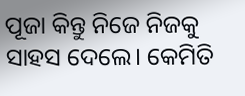ପୂଜା କିନ୍ତୁ ନିଜେ ନିଜକୁ ସାହସ ଦେଲେ। କେମିତି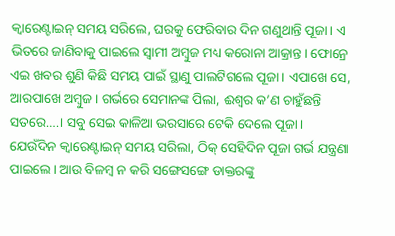କ୍ବାରେଣ୍ଟାଇନ୍ ସମୟ ସରିଲେ, ଘରକୁ ଫେରିବାର ଦିନ ଗଣୁଥାନ୍ତି ପୂଜା। ଏ ଭିତରେ ଜାଣିବାକୁ ପାଇଲେ ସ୍ବାମୀ ଅମ୍ବୁଜ ମଧ୍ୟ କରୋନା ଆକ୍ରାନ୍ତ। ଫୋନ୍ରେ ଏଇ ଖବର ଶୁଣି କିଛି ସମୟ ପାଇଁ ସ୍ଥାଣୁ ପାଲଟିଗଲେ ପୂଜା। ଏପାଖେ ସେ, ଆରପାଖେ ଅମ୍ବୁଜ। ଗର୍ଭରେ ସେମାନଙ୍କ ପିଲା, ଈଶ୍ବର କ’ଣ ଚାହୁଁଛନ୍ତି ସତରେ….। ସବୁ ସେଇ କାଳିଆ ଭରସାରେ ଟେକି ଦେଲେ ପୂଜା।
ଯେଉଁଦିନ କ୍ବାରେଣ୍ଟାଇନ୍ ସମୟ ସରିଲା, ଠିକ୍ ସେହିଦିନ ପୂଜା ଗର୍ଭ ଯନ୍ତ୍ରଣା ପାଇଲେ। ଆଉ ବିଳମ୍ବ ନ କରି ସଙ୍ଗେସଙ୍ଗେ ଡାକ୍ତରଙ୍କୁ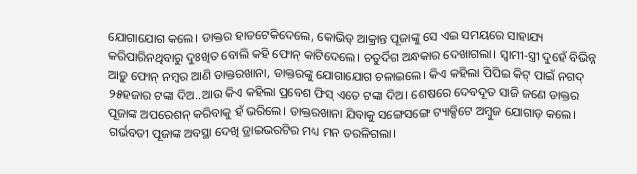ଯୋଗାଯୋଗ କଲେ। ଡାକ୍ତର ହାତଟେକିଦେଲେ, କୋଭିଡ୍ ଆକ୍ରାନ୍ତ ପୂଜାଙ୍କୁ ସେ ଏଇ ସମୟରେ ସାହାଯ୍ୟ କରିପାରିନଥିବାରୁ ଦୁଃଖିତ ବୋଲି କହି ଫୋନ୍ କାଟିଦେଲେ। ଚତୁର୍ଦିଗ ଅନ୍ଧକାର ଦେଖାଗଲା। ସ୍ବାମୀ-ସ୍ତ୍ରୀ ଦୁହେଁ ବିଭିନ୍ନ ଆଡ଼ୁ ଫୋନ୍ ନମ୍ବର ଆଣି ଡାକ୍ତରଖାନା, ଡାକ୍ତରଙ୍କୁ ଯୋଗାଯୋଗ ଚଳାଇଲେ। କିଏ କହିଲା ପିପିଇ କିଟ୍ ପାଇଁ ନଗଦ୍ ୨୫ହଜାର ଟଙ୍କା ଦିଅ..ଆଉ କିଏ କହିଲା ପ୍ରବେଶ ଫିସ୍ ଏତେ ଟଙ୍କା ଦିଅ। ଶେଷରେ ଦେବଦୂତ ସାଜି ଜଣେ ଡାକ୍ତର ପୂଜାଙ୍କ ଅପରେଶନ୍ କରିବାକୁ ହଁ ଭରିଲେ। ଡାକ୍ତରଖାନା ଯିବାକୁ ସଙ୍ଗେସଙ୍ଗେ ଟ୍ୟାକ୍ସିଟେ ଅମ୍ବୁଜ ଯୋଗାଡ଼ କଲେ। ଗର୍ଭବତୀ ପୂଜାଙ୍କ ଅବସ୍ଥା ଦେଖି ଡ୍ରାଇଭରଟିର ମଧ୍ୟ ମନ ତରଳିଗଲା।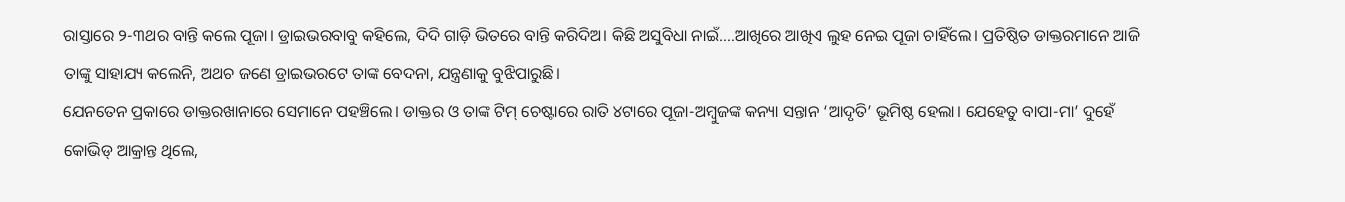ରାସ୍ତାରେ ୨-୩ଥର ବାନ୍ତି କଲେ ପୂଜା। ଡ୍ରାଇଭରବାବୁ କହିଲେ, ଦିଦି ଗାଡ଼ି ଭିତରେ ବାନ୍ତି କରିଦିଅ। କିଛି ଅସୁବିଧା ନାଇଁ….ଆଖିରେ ଆଖିଏ ଲୁହ ନେଇ ପୂଜା ଚାହିଁଲେ। ପ୍ରତିଷ୍ଠିତ ଡାକ୍ତରମାନେ ଆଜି ତାଙ୍କୁ ସାହାଯ୍ୟ କଲେନି, ଅଥଚ ଜଣେ ଡ୍ରାଇଭରଟେ ତାଙ୍କ ବେଦନା, ଯନ୍ତ୍ରଣାକୁ ବୁଝିପାରୁଛି।
ଯେନତେନ ପ୍ରକାରେ ଡାକ୍ତରଖାନାରେ ସେମାନେ ପହଞ୍ଚିଲେ। ଡାକ୍ତର ଓ ତାଙ୍କ ଟିମ୍ ଚେଷ୍ଟାରେ ରାତି ୪ଟାରେ ପୂଜା-ଅମ୍ବୁଜଙ୍କ କନ୍ୟା ସନ୍ତାନ ‘ଆଦୃତି’ ଭୂମିଷ୍ଠ ହେଲା। ଯେହେତୁ ବାପା-ମା’ ଦୁହେଁ କୋଭିଡ୍ ଆକ୍ରାନ୍ତ ଥିଲେ,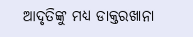ଆଦୃତିଙ୍କୁ ମଧ୍ୟ ଡାକ୍ତରଖାନା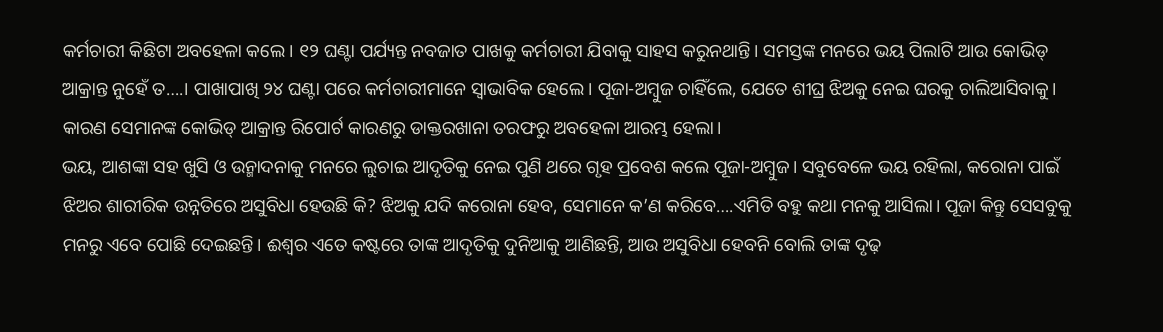କର୍ମଚାରୀ କିଛିଟା ଅବହେଳା କଲେ। ୧୨ ଘଣ୍ଟା ପର୍ଯ୍ୟନ୍ତ ନବଜାତ ପାଖକୁ କର୍ମଚାରୀ ଯିବାକୁ ସାହସ କରୁନଥାନ୍ତି। ସମସ୍ତଙ୍କ ମନରେ ଭୟ ପିଲାଟି ଆଉ କୋଭିଡ୍ ଆକ୍ରାନ୍ତ ନୁହେଁ ତ….। ପାଖାପାଖି ୨୪ ଘଣ୍ଟା ପରେ କର୍ମଚାରୀମାନେ ସ୍ବାଭାବିକ ହେଲେ। ପୂଜା-ଅମ୍ବୁଜ ଚାହିଁଲେ, ଯେତେ ଶୀଘ୍ର ଝିଅକୁ ନେଇ ଘରକୁ ଚାଲିଆସିବାକୁ। କାରଣ ସେମାନଙ୍କ କୋଭିଡ୍ ଆକ୍ରାନ୍ତ ରିପୋର୍ଟ କାରଣରୁ ଡାକ୍ତରଖାନା ତରଫରୁ ଅବହେଳା ଆରମ୍ଭ ହେଲା।
ଭୟ, ଆଶଙ୍କା ସହ ଖୁସି ଓ ଉନ୍ମାଦନାକୁ ମନରେ ଲୁଚାଇ ଆଦୃତିକୁ ନେଇ ପୁଣି ଥରେ ଗୃହ ପ୍ରବେଶ କଲେ ପୂଜା-ଅମ୍ବୁଜ। ସବୁବେଳେ ଭୟ ରହିଲା, କରୋନା ପାଇଁ ଝିଅର ଶାରୀରିକ ଉନ୍ନତିରେ ଅସୁବିଧା ହେଉଛି କି? ଝିଅକୁ ଯଦି କରୋନା ହେବ, ସେମାନେ କ’ଣ କରିବେ….ଏମିତି ବହୁ କଥା ମନକୁ ଆସିଲା। ପୂଜା କିନ୍ତୁ ସେସବୁକୁ ମନରୁ ଏବେ ପୋଛି ଦେଇଛନ୍ତି। ଈଶ୍ବର ଏତେ କଷ୍ଟରେ ତାଙ୍କ ଆଦୃତିକୁ ଦୁନିଆକୁ ଆଣିଛନ୍ତି, ଆଉ ଅସୁବିଧା ହେବନି ବୋଲି ତାଙ୍କ ଦୃଢ଼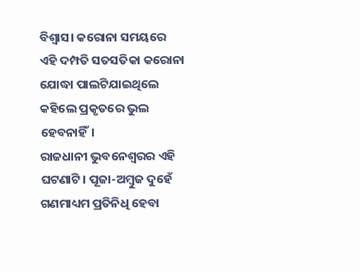ବିଶ୍ବାସ। କରୋନା ସମୟରେ ଏହି ଦମ୍ପତି ସତସତିକା କରୋନା ଯୋଦ୍ଧା ପାଲଟିଯାଇଥିଲେ କହିଲେ ପ୍ରକୃତରେ ଭୁଲ ହେବନାହିଁ।
ରାଜଧାନୀ ଭୁବନେଶ୍ବରର ଏହି ଘଟଣାଟି। ପୂଜା-ଅମ୍ବୁଜ ଦୁହେଁ ଗଣମାଧ୍ୟମ ପ୍ରତିନିଧି ହେବା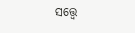ସତ୍ତ୍ବେ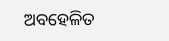ଅବହେଳିତ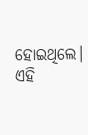ହୋଇଥିଲେ। ଏହି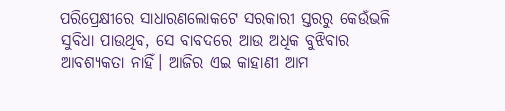ପରିପ୍ରେକ୍ଷୀରେ ସାଧାରଣଲୋକଟେ ସରକାରୀ ସ୍ତରରୁ କେଉଁଭଳି ସୁବିଧା ପାଉଥିବ, ସେ ବାବଦରେ ଆଉ ଅଧିକ ବୁଝିବାର ଆବଶ୍ୟକତା ନାହିଁ। ଆଜିର ଏଇ କାହାଣୀ ଆମ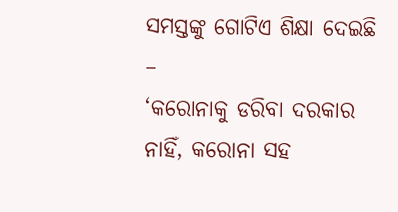ସମସ୍ତଙ୍କୁ ଗୋଟିଏ ଶିକ୍ଷା ଦେଇଛି –
‘କରୋନାକୁ ଡରିବା ଦରକାର ନାହିଁ, କରୋନା ସହ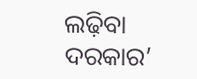ଲଢ଼ିବା ଦରକାର’